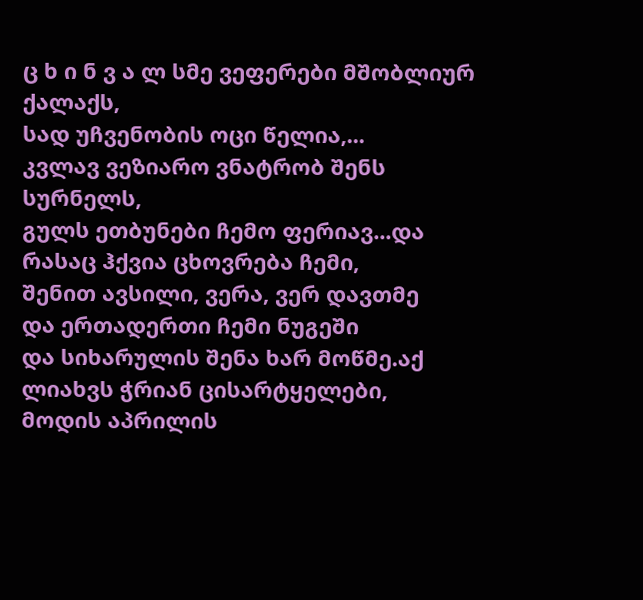ც ხ ი ნ ვ ა ლ სმე ვეფერები მშობლიურ ქალაქს,
სად უჩვენობის ოცი წელია,...
კვლავ ვეზიარო ვნატრობ შენს სურნელს,
გულს ეთბუნები ჩემო ფერიავ...და რასაც ჰქვია ცხოვრება ჩემი,
შენით ავსილი, ვერა, ვერ დავთმე
და ერთადერთი ჩემი ნუგეში
და სიხარულის შენა ხარ მოწმე.აქ ლიახვს ჭრიან ცისარტყელები,
მოდის აპრილის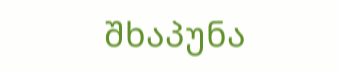შხაპუნა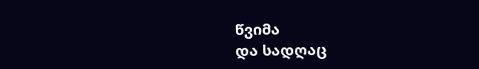წვიმა
და სადღაც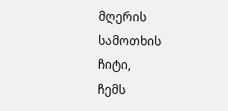მღერის სამოთხის ჩიტი,
ჩემს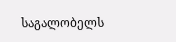საგალობელს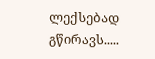ლექსებად გწირავს.....